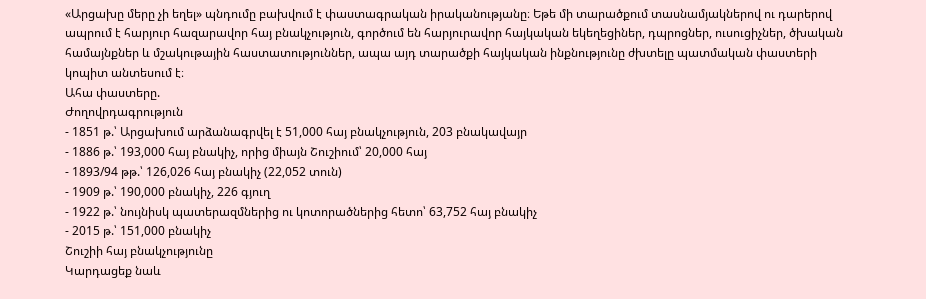«Արցախը մերը չի եղել» պնդումը բախվում է փաստագրական իրականությանը։ Եթե մի տարածքում տասնամյակներով ու դարերով ապրում է հարյուր հազարավոր հայ բնակչություն, գործում են հարյուրավոր հայկական եկեղեցիներ, դպրոցներ, ուսուցիչներ, ծխական համայնքներ և մշակութային հաստատություններ, ապա այդ տարածքի հայկական ինքնությունը ժխտելը պատմական փաստերի կոպիտ անտեսում է։
Ահա փաստերը.
Ժողովրդագրություն
- 1851 թ.՝ Արցախում արձանագրվել է 51,000 հայ բնակչություն, 203 բնակավայր
- 1886 թ.՝ 193,000 հայ բնակիչ, որից միայն Շուշիում՝ 20,000 հայ
- 1893/94 թթ.՝ 126,026 հայ բնակիչ (22,052 տուն)
- 1909 թ.՝ 190,000 բնակիչ, 226 գյուղ
- 1922 թ.՝ նույնիսկ պատերազմներից ու կոտորածներից հետո՝ 63,752 հայ բնակիչ
- 2015 թ.՝ 151,000 բնակիչ
Շուշիի հայ բնակչությունը
Կարդացեք նաև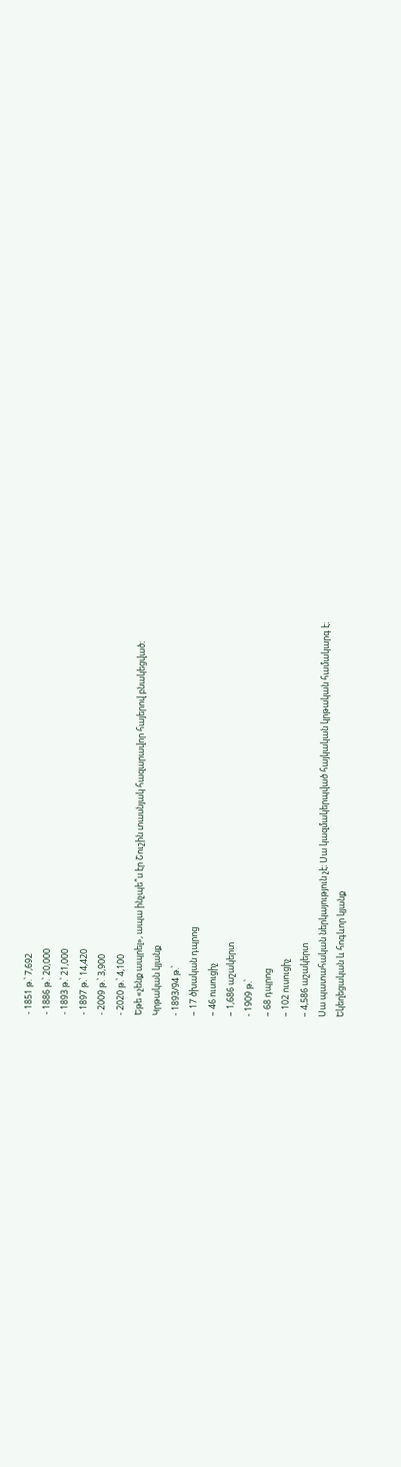- 1851 թ.՝ 7,692
- 1886 թ.՝ 20,000
- 1893 թ.՝ 21,000
- 1897 թ.՝ 14,420
- 2009 թ.՝ 3,900
- 2020 թ.՝ 4,100
Եթե «չենք ապրել», ապա ինչպե՞ս էր Շուշին տասնյակ հազարավոր հայերով բնակեցված։
Կրթական կյանք
- 1893/94 թ.՝
– 17 ծխական դպրոց
– 46 ուսուցիչ
– 1,686 աշակերտ
- 1909 թ.՝
– 68 դպրոց
– 102 ուսուցիչ
– 4,586 աշակերտ
Սա պատահական ներկայություն չէ։ Սա կազմակերպված հայկական կրթական համակարգ է։
Եկեղեցական և հոգևոր կյանք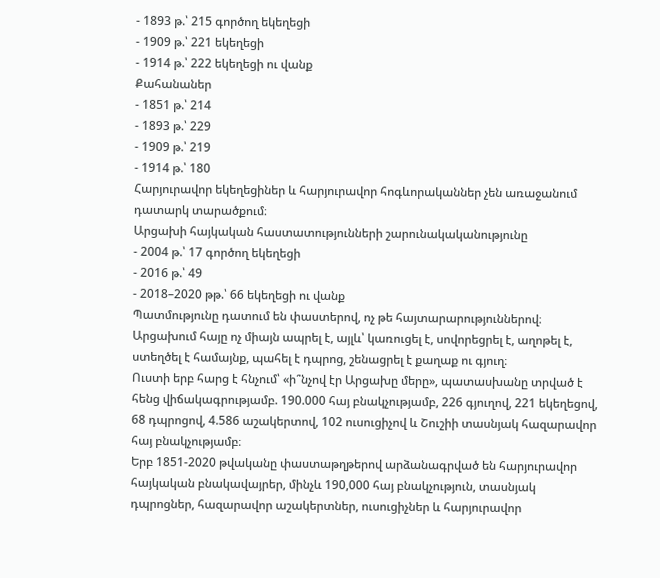- 1893 թ.՝ 215 գործող եկեղեցի
- 1909 թ.՝ 221 եկեղեցի
- 1914 թ.՝ 222 եկեղեցի ու վանք
Քահանաներ
- 1851 թ.՝ 214
- 1893 թ.՝ 229
- 1909 թ.՝ 219
- 1914 թ.՝ 180
Հարյուրավոր եկեղեցիներ և հարյուրավոր հոգևորականներ չեն առաջանում դատարկ տարածքում։
Արցախի հայկական հաստատությունների շարունակականությունը
- 2004 թ.՝ 17 գործող եկեղեցի
- 2016 թ.՝ 49
- 2018–2020 թթ.՝ 66 եկեղեցի ու վանք
Պատմությունը դատում են փաստերով, ոչ թե հայտարարություններով։
Արցախում հայը ոչ միայն ապրել է, այլև՝ կառուցել է, սովորեցրել է, աղոթել է, ստեղծել է համայնք, պահել է դպրոց, շենացրել է քաղաք ու գյուղ։
Ուստի երբ հարց է հնչում՝ «ի՞նչով էր Արցախը մերը», պատասխանը տրված է հենց վիճակագրությամբ. 190.000 հայ բնակչությամբ, 226 գյուղով, 221 եկեղեցով, 68 դպրոցով, 4.586 աշակերտով, 102 ուսուցիչով և Շուշիի տասնյակ հազարավոր հայ բնակչությամբ։
Երբ 1851-2020 թվականը փաստաթղթերով արձանագրված են հարյուրավոր հայկական բնակավայրեր, մինչև 190,000 հայ բնակչություն, տասնյակ դպրոցներ, հազարավոր աշակերտներ, ուսուցիչներ և հարյուրավոր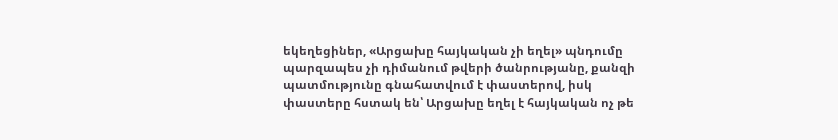եկեղեցիներ, «Արցախը հայկական չի եղել» պնդումը պարզապես չի դիմանում թվերի ծանրությանը, քանզի պատմությունը գնահատվում է փաստերով, իսկ փաստերը հստակ են՝ Արցախը եղել է հայկական ոչ թե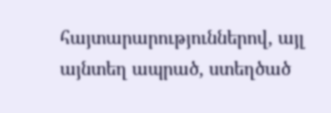հայտարարություններով, այլ այնտեղ ապրած, ստեղծած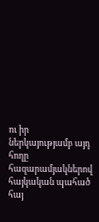ու իր ներկայությամբ այդ հողը հազարամյակներով հայկական պահած հայ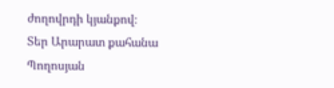ժողովրդի կյանքով։
Տեր Արարատ քահանա Պողոսյան